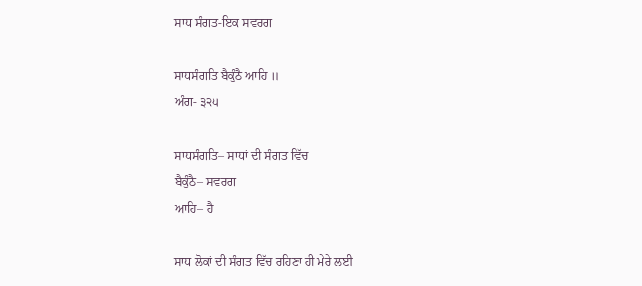ਸਾਧ ਸੰਗਤ-ਇਕ ਸਵਰਗ

ਸਾਧਸੰਗਤਿ ਬੈਕੁੰਠੈ ਆਹਿ ॥
ਅੰਗ- ੩੨੫

ਸਾਧਸੰਗਤਿ– ਸਾਧਾਂ ਦੀ ਸੰਗਤ ਵਿੱਚ
ਬੈਕੁੰਠੈ– ਸਵਰਗ
ਆਹਿ– ਹੈ

ਸਾਧ ਲੋਕਾਂ ਦੀ ਸੰਗਤ ਵਿੱਚ ਰਹਿਣਾ ਹੀ ਮੇਰੇ ਲਈ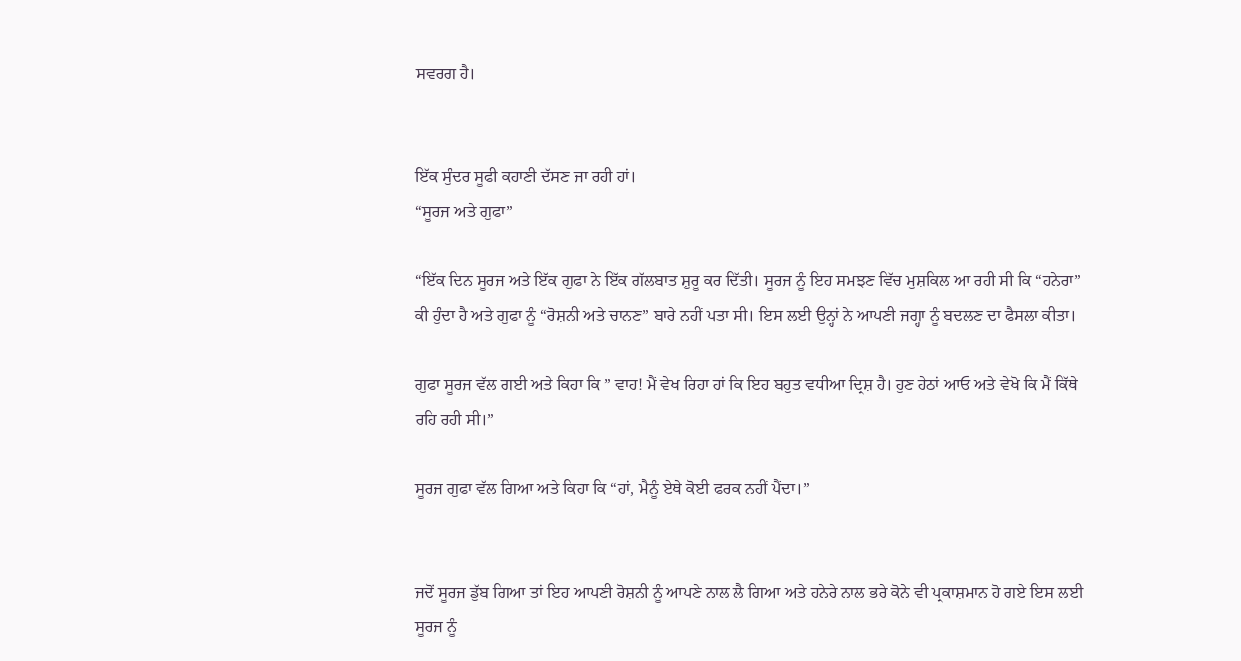ਸਵਰਗ ਹੈ।


ਇੱਕ ਸੁੰਦਰ ਸੂਫੀ ਕਹਾਣੀ ਦੱਸਣ ਜਾ ਰਹੀ ਹਾਂ।
“ਸੂਰਜ ਅਤੇ ਗੁਫਾ”

“ਇੱਕ ਦਿਨ ਸੂਰਜ ਅਤੇ ਇੱਕ ਗੁਫਾ ਨੇ ਇੱਕ ਗੱਲਬਾਤ ਸ਼ੁਰੂ ਕਰ ਦਿੱਤੀ। ਸੂਰਜ ਨੂੰ ਇਹ ਸਮਝਣ ਵਿੱਚ ਮੁਸ਼ਕਿਲ ਆ ਰਹੀ ਸੀ ਕਿ “ਹਨੇਰਾ” ਕੀ ਹੁੰਦਾ ਹੈ ਅਤੇ ਗੁਫਾ ਨੂੰ “ਰੋਸ਼ਨੀ ਅਤੇ ਚਾਨਣ” ਬਾਰੇ ਨਹੀਂ ਪਤਾ ਸੀ। ਇਸ ਲਈ ਉਨ੍ਹਾਂ ਨੇ ਆਪਣੀ ਜਗ੍ਹਾ ਨੂੰ ਬਦਲਣ ਦਾ ਫੈਸਲਾ ਕੀਤਾ।

ਗੁਫਾ ਸੂਰਜ ਵੱਲ ਗਈ ਅਤੇ ਕਿਹਾ ਕਿ ” ਵਾਹ! ਮੈਂ ਵੇਖ ਰਿਹਾ ਹਾਂ ਕਿ ਇਹ ਬਹੁਤ ਵਧੀਆ ਦ੍ਰਿਸ਼ ਹੈ। ਹੁਣ ਹੇਠਾਂ ਆਓ ਅਤੇ ਵੇਖੋ ਕਿ ਮੈਂ ਕਿੱਥੇ ਰਹਿ ਰਹੀ ਸੀ।”

ਸੂਰਜ ਗੁਫਾ ਵੱਲ ਗਿਆ ਅਤੇ ਕਿਹਾ ਕਿ “ਹਾਂ, ਮੈਨੂੰ ਏਥੇ ਕੋਈ ਫਰਕ ਨਹੀਂ ਪੈਂਦਾ।”


ਜਦੋਂ ਸੂਰਜ ਡੁੱਬ ਗਿਆ ਤਾਂ ਇਹ ਆਪਣੀ ਰੋਸ਼ਨੀ ਨੂੰ ਆਪਣੇ ਨਾਲ ਲੈ ਗਿਆ ਅਤੇ ਹਨੇਰੇ ਨਾਲ ਭਰੇ ਕੋਨੇ ਵੀ ਪ੍ਰਕਾਸ਼ਮਾਨ ਹੋ ਗਏ ਇਸ ਲਈ ਸੂਰਜ ਨੂੰ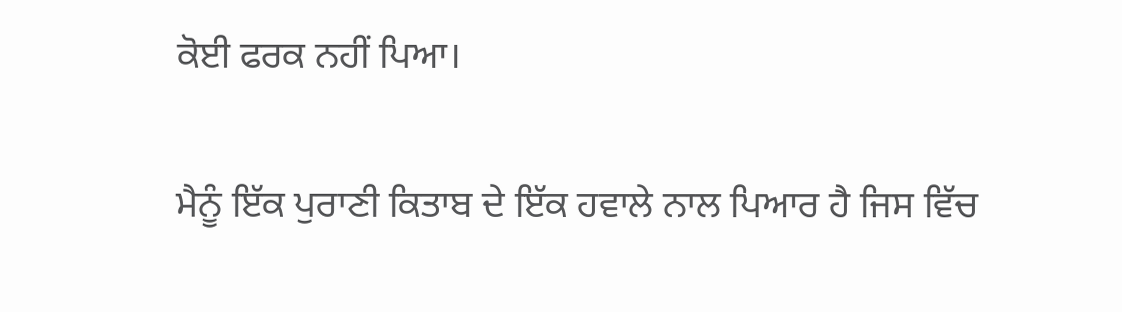ਕੋਈ ਫਰਕ ਨਹੀਂ ਪਿਆ।

ਮੈਨੂੰ ਇੱਕ ਪੁਰਾਣੀ ਕਿਤਾਬ ਦੇ ਇੱਕ ਹਵਾਲੇ ਨਾਲ ਪਿਆਰ ਹੈ ਜਿਸ ਵਿੱਚ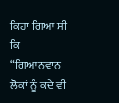ਕਿਹਾ ਗਿਆ ਸੀ ਕਿ “ਗਿਆਨਵਾਨ ਲੋਕਾਂ ਨੂੰ ਕਦੇ ਵੀ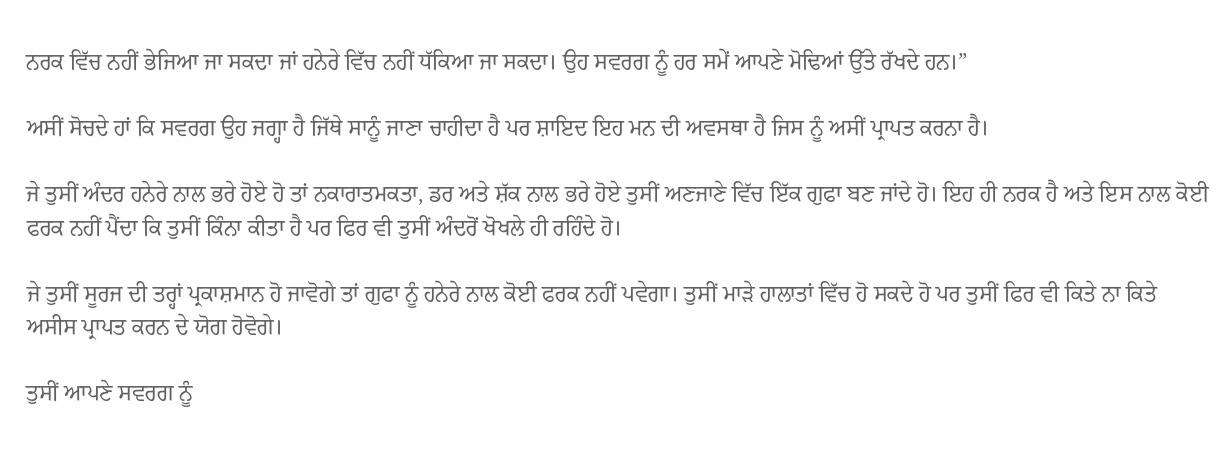ਨਰਕ ਵਿੱਚ ਨਹੀਂ ਭੇਜਿਆ ਜਾ ਸਕਦਾ ਜਾਂ ਹਨੇਰੇ ਵਿੱਚ ਨਹੀਂ ਧੱਕਿਆ ਜਾ ਸਕਦਾ। ਉਹ ਸਵਰਗ ਨੂੰ ਹਰ ਸਮੇਂ ਆਪਣੇ ਮੋਢਿਆਂ ਉੱਤੇ ਰੱਖਦੇ ਹਨ।”

ਅਸੀਂ ਸੋਚਦੇ ਹਾਂ ਕਿ ਸਵਰਗ ਉਹ ਜਗ੍ਹਾ ਹੈ ਜਿੱਥੇ ਸਾਨੂੰ ਜਾਣਾ ਚਾਹੀਦਾ ਹੈ ਪਰ ਸ਼ਾਇਦ ਇਹ ਮਨ ਦੀ ਅਵਸਥਾ ਹੈ ਜਿਸ ਨੂੰ ਅਸੀਂ ਪ੍ਰਾਪਤ ਕਰਨਾ ਹੈ।

ਜੇ ਤੁਸੀਂ ਅੰਦਰ ਹਨੇਰੇ ਨਾਲ ਭਰੇ ਹੋਏ ਹੋ ਤਾਂ ਨਕਾਰਾਤਮਕਤਾ, ਡਰ ਅਤੇ ਸ਼ੱਕ ਨਾਲ ਭਰੇ ਹੋਏ ਤੁਸੀਂ ਅਣਜਾਣੇ ਵਿੱਚ ਇੱਕ ਗੁਫਾ ਬਣ ਜਾਂਦੇ ਹੋ। ਇਹ ਹੀ ਨਰਕ ਹੈ ਅਤੇ ਇਸ ਨਾਲ ਕੋਈ ਫਰਕ ਨਹੀਂ ਪੈਂਦਾ ਕਿ ਤੁਸੀਂ ਕਿੰਨਾ ਕੀਤਾ ਹੈ ਪਰ ਫਿਰ ਵੀ ਤੁਸੀਂ ਅੰਦਰੋਂ ਖੋਖਲੇ ਹੀ ਰਹਿੰਦੇ ਹੋ।

ਜੇ ਤੁਸੀਂ ਸੂਰਜ ਦੀ ਤਰ੍ਹਾਂ ਪ੍ਰਕਾਸ਼ਮਾਨ ਹੋ ਜਾਵੋਗੇ ਤਾਂ ਗੁਫਾ ਨੂੰ ਹਨੇਰੇ ਨਾਲ ਕੋਈ ਫਰਕ ਨਹੀਂ ਪਵੇਗਾ। ਤੁਸੀਂ ਮਾੜੇ ਹਾਲਾਤਾਂ ਵਿੱਚ ਹੋ ਸਕਦੇ ਹੋ ਪਰ ਤੁਸੀਂ ਫਿਰ ਵੀ ਕਿਤੇ ਨਾ ਕਿਤੇ ਅਸੀਸ ਪ੍ਰਾਪਤ ਕਰਨ ਦੇ ਯੋਗ ਹੋਵੋਗੇ।

ਤੁਸੀਂ ਆਪਣੇ ਸਵਰਗ ਨੂੰ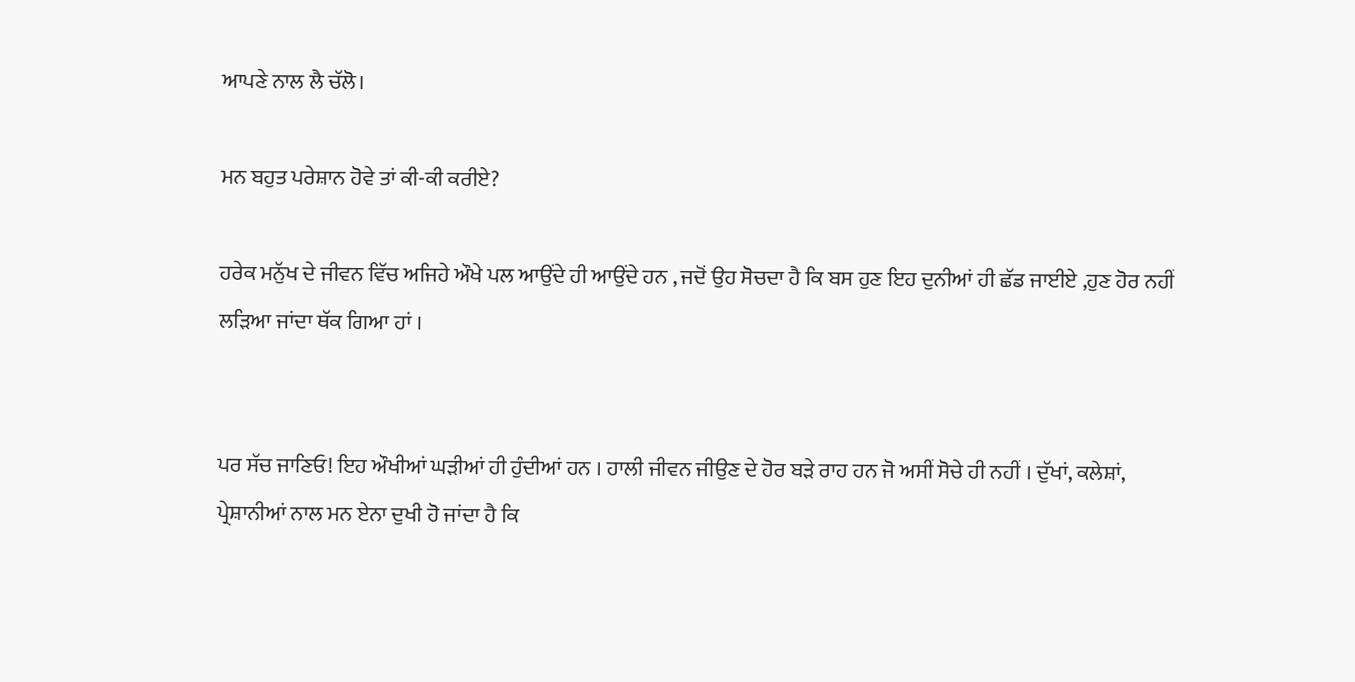ਆਪਣੇ ਨਾਲ ਲੈ ਚੱਲੋ।

ਮਨ ਬਹੁਤ ਪਰੇਸ਼ਾਨ ਹੋਵੇ ਤਾਂ ਕੀ-ਕੀ ਕਰੀਏ?

ਹਰੇਕ ਮਨੁੱਖ ਦੇ ਜੀਵਨ ਵਿੱਚ ਅਜਿਹੇ ਔਖੇ ਪਲ ਆਉਂਦੇ ਹੀ ਆਉਂਦੇ ਹਨ , ਜਦੋਂ ਉਹ ਸੋਚਦਾ ਹੈ ਕਿ ਬਸ ਹੁਣ ਇਹ ਦੁਨੀਆਂ ਹੀ ਛੱਡ ਜਾਈਏ ,ਹੁਣ ਹੋਰ ਨਹੀਂ ਲੜਿਆ ਜਾਂਦਾ ਥੱਕ ਗਿਆ ਹਾਂ ।


ਪਰ ਸੱਚ ਜਾਣਿਓ! ਇਹ ਔਖੀਆਂ ਘੜੀਆਂ ਹੀ ਹੁੰਦੀਆਂ ਹਨ । ਹਾਲੀ ਜੀਵਨ ਜੀਉਣ ਦੇ ਹੋਰ ਬੜੇ ਰਾਹ ਹਨ ਜੋ ਅਸੀਂ ਸੋਚੇ ਹੀ ਨਹੀਂ । ਦੁੱਖਾਂ, ਕਲੇਸ਼ਾਂ, ਪ੍ਰੇਸ਼ਾਨੀਆਂ ਨਾਲ ਮਨ ਏਨਾ ਦੁਖੀ ਹੋ ਜਾਂਦਾ ਹੈ ਕਿ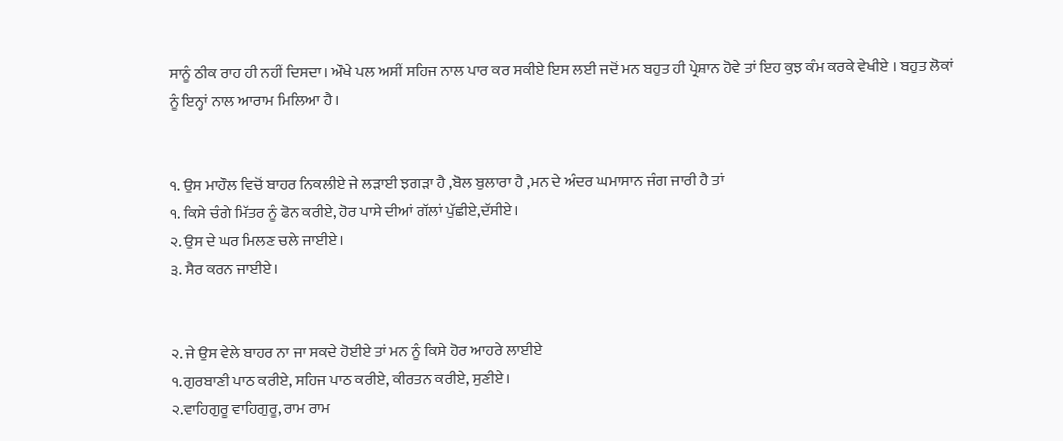ਸਾਨੂੰ ਠੀਕ ਰਾਹ ਹੀ ਨਹੀਂ ਦਿਸਦਾ। ਔਖੇ ਪਲ ਅਸੀਂ ਸਹਿਜ ਨਾਲ ਪਾਰ ਕਰ ਸਕੀਏ ਇਸ ਲਈ ਜਦੋਂ ਮਨ ਬਹੁਤ ਹੀ ਪ੍ਰੇਸ਼ਾਨ ਹੋਵੇ ਤਾਂ ਇਹ ਕੁਝ ਕੰਮ ਕਰਕੇ ਵੇਖੀਏ । ਬਹੁਤ ਲੋਕਾਂ ਨੂੰ ਇਨ੍ਹਾਂ ਨਾਲ ਆਰਾਮ ਮਿਲਿਆ ਹੈ।


੧. ਉਸ ਮਾਹੌਲ ਵਿਚੋਂ ਬਾਹਰ ਨਿਕਲੀਏ ਜੇ ਲੜਾਈ ਝਗੜਾ ਹੈ ,ਬੋਲ ਬੁਲਾਰਾ ਹੈ ,ਮਨ ਦੇ ਅੰਦਰ ਘਮਾਸਾਨ ਜੰਗ ਜਾਰੀ ਹੈ ਤਾਂ
੧. ਕਿਸੇ ਚੰਗੇ ਮਿੱਤਰ ਨੂੰ ਫੋਨ ਕਰੀਏ, ਹੋਰ ਪਾਸੇ ਦੀਆਂ ਗੱਲਾਂ ਪੁੱਛੀਏ,ਦੱਸੀਏ।
੨. ਉਸ ਦੇ ਘਰ ਮਿਲਣ ਚਲੇ ਜਾਈਏ।
੩. ਸੈਰ ਕਰਨ ਜਾਈਏ।


੨. ਜੇ ਉਸ ਵੇਲੇ ਬਾਹਰ ਨਾ ਜਾ ਸਕਦੇ ਹੋਈਏ ਤਾਂ ਮਨ ਨੂੰ ਕਿਸੇ ਹੋਰ ਆਹਰੇ ਲਾਈਏ
੧.ਗੁਰਬਾਣੀ ਪਾਠ ਕਰੀਏ, ਸਹਿਜ ਪਾਠ ਕਰੀਏ, ਕੀਰਤਨ ਕਰੀਏ, ਸੁਣੀਏ।
੨.ਵਾਹਿਗੁਰੂ ਵਾਹਿਗੁਰੂ, ਰਾਮ ਰਾਮ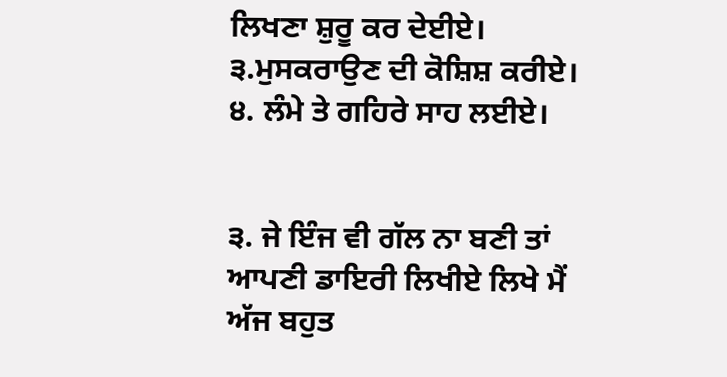ਲਿਖਣਾ ਸ਼ੁਰੂ ਕਰ ਦੇਈਏ।
੩.ਮੁਸਕਰਾਉਣ ਦੀ ਕੋਸ਼ਿਸ਼ ਕਰੀਏ।
੪. ਲੰਮੇ ਤੇ ਗਹਿਰੇ ਸਾਹ ਲਈਏ।


੩. ਜੇ ਇੰਜ ਵੀ ਗੱਲ ਨਾ ਬਣੀ ਤਾਂ ਆਪਣੀ ਡਾਇਰੀ ਲਿਖੀਏ ਲਿਖੇ ਮੈਂ ਅੱਜ ਬਹੁਤ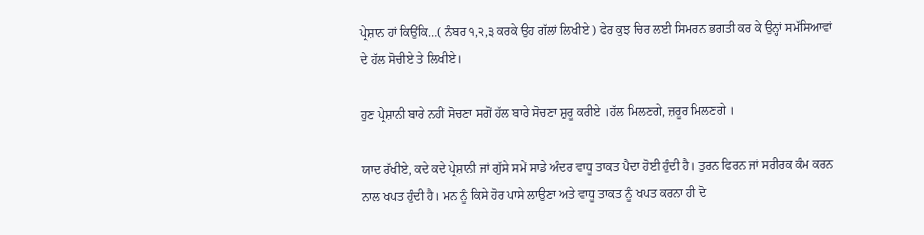ਪ੍ਰੇਸ਼ਾਨ ਹਾਂ ਕਿਉਂਕਿ…( ਨੰਬਰ ੧,੨,੩ ਕਰਕੇ ਉਹ ਗੱਲਾਂ ਲਿਖੀਏ ) ਫੇਰ ਕੁਝ ਚਿਰ ਲਈ ਸਿਮਰਨ ਭਗਤੀ ਕਰ ਕੇ ਉਨ੍ਹਾਂ ਸਮੱਸਿਆਵਾਂ ਦੇ ਹੱਲ ਸੋਚੀਏ ਤੇ ਲਿਖੀਏ।

ਹੁਣ ਪ੍ਰੇਸ਼ਾਨੀ ਬਾਰੇ ਨਹੀਂ ਸੋਚਣਾ ਸਗੋਂ ਹੱਲ ਬਾਰੇ ਸੋਚਣਾ ਸ਼ੁਰੂ ਕਰੀਏ ।ਹੱਲ ਮਿਲਣਗੇ, ਜ਼ਰੂਰ ਮਿਲਣਗੇ ।

ਯਾਦ ਰੱਖੀਏ, ਕਦੇ ਕਦੇ ਪ੍ਰੇਸ਼ਾਨੀ ਜਾਂ ਗੁੱਸੇ ਸਮੇਂ ਸਾਡੇ ਅੰਦਰ ਵਾਧੂ ਤਾਕਤ ਪੈਦਾ ਹੋਈ ਹੁੰਦੀ ਹੈ। ਤੁਰਨ ਫਿਰਨ ਜਾਂ ਸਰੀਰਕ ਕੰਮ ਕਰਨ ਨਾਲ ਖਪਤ ਹੁੰਦੀ ਹੈ। ਮਨ ਨੂੰ ਕਿਸੇ ਹੋਰ ਪਾਸੇ ਲਾਉਣਾ ਅਤੇ ਵਾਧੂ ਤਾਕਤ ਨੂੰ ਖਪਤ ਕਰਨਾ ਹੀ ਦੋ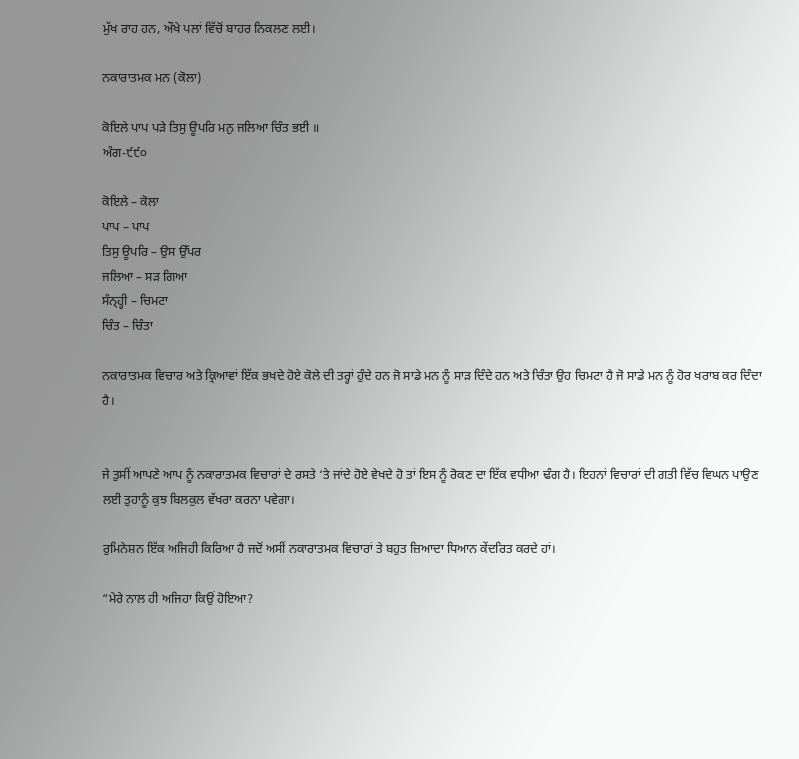ਮੁੱਖ ਰਾਹ ਹਨ, ਔਖੇ ਪਲਾਂ ਵਿੱਚੋਂ ਬਾਹਰ ਨਿਕਲਣ ਲਈ।

ਨਕਾਰਾਤਮਕ ਮਨ (ਕੋਲਾ)

ਕੋਇਲੇ ਪਾਪ ਪੜੇ ਤਿਸੁ ਊਪਰਿ ਮਨੁ ਜਲਿਆ ਚਿੰਤ ਭਈ ॥
ਅੰਗ-੯੯੦

ਕੋਇਲੇ – ਕੋਲਾ
ਪਾਪ – ਪਾਪ
ਤਿਸੁ ਊਪਰਿ – ਉਸ ਉੱਪਰ
ਜਲਿਆ – ਸੜ ਗਿਆ
ਸੰਨ੍ਹ੍ਹੀ – ਚਿਮਟਾ
ਚਿੰਤ – ਚਿੰਤਾ

ਨਕਾਰਾਤਮਕ ਵਿਚਾਰ ਅਤੇ ਕ੍ਰਿਆਵਾਂ ਇੱਕ ਭਖਦੇ ਹੋਏ ਕੋਲੇ ਦੀ ਤਰ੍ਹਾਂ ਹੁੰਦੇ ਹਨ ਜੋ ਸਾਡੇ ਮਨ ਨੂੰ ਸਾੜ ਦਿੰਦੇ ਹਨ ਅਤੇ ਚਿੰਤਾ ਉਹ ਚਿਮਟਾ ਹੈ ਜੋ ਸਾਡੇ ਮਨ ਨੂੰ ਹੋਰ ਖਰਾਬ ਕਰ ਦਿੰਦਾ ਹੈ।


ਜੇ ਤੁਸੀਂ ਆਪਣੇ ਆਪ ਨੂੰ ਨਕਾਰਾਤਮਕ ਵਿਚਾਰਾਂ ਦੇ ਰਸਤੇ ‘ਤੇ ਜਾਂਦੇ ਹੋਏ ਵੇਖਦੇ ਹੋ ਤਾਂ ਇਸ ਨੂੰ ਰੋਕਣ ਦਾ ਇੱਕ ਵਧੀਆ ਢੰਗ ਹੈ। ਇਹਨਾਂ ਵਿਚਾਰਾਂ ਦੀ ਗਤੀ ਵਿੱਚ ਵਿਘਨ ਪਾਉਣ ਲਈ ਤੁਹਾਨੂੰ ਕੁਝ ਬਿਲਕੁਲ ਵੱਖਰਾ ਕਰਨਾ ਪਵੇਗਾ।

ਰੁਮਿਨੇਸ਼ਨ ਇੱਕ ਅਜਿਹੀ ਕਿਰਿਆ ਹੈ ਜਦੋਂ ਅਸੀਂ ਨਕਾਰਾਤਮਕ ਵਿਚਾਰਾਂ ਤੇ ਬਹੁਤ ਜ਼ਿਆਦਾ ਧਿਆਨ ਕੇਂਦਰਿਤ ਕਰਦੇ ਹਾਂ।

“ਮੇਰੇ ਨਾਲ ਹੀ ਅਜਿਹਾ ਕਿਉਂ ਹੋਇਆ?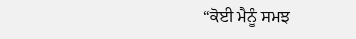“ਕੋਈ ਮੈਨੂੰ ਸਮਝ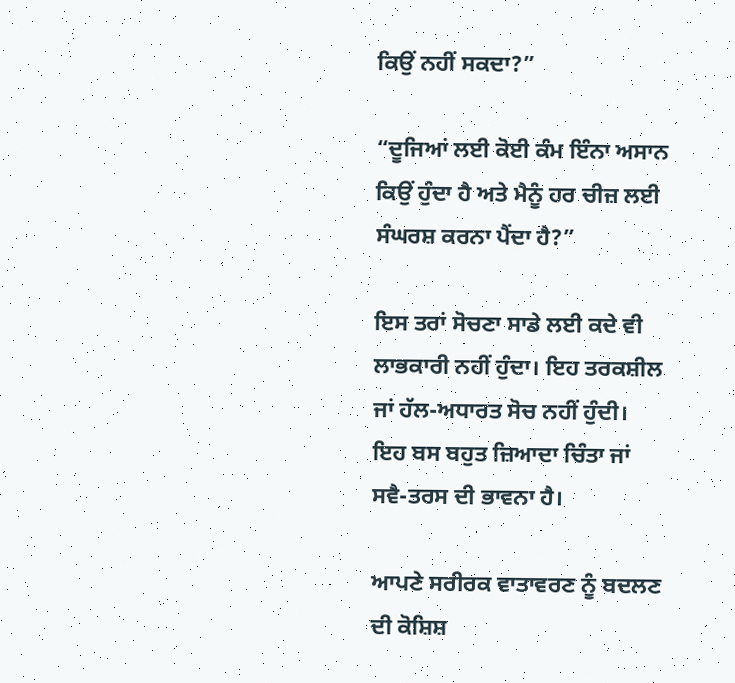ਕਿਉਂ ਨਹੀਂ ਸਕਦਾ?”

“ਦੂਜਿਆਂ ਲਈ ਕੋਈ ਕੰਮ ਇੰਨਾ ਅਸਾਨ ਕਿਉਂ ਹੁੰਦਾ ਹੈ ਅਤੇ ਮੈਨੂੰ ਹਰ ਚੀਜ਼ ਲਈ ਸੰਘਰਸ਼ ਕਰਨਾ ਪੈਂਦਾ ਹੈ?”

ਇਸ ਤਰਾਂ ਸੋਚਣਾ ਸਾਡੇ ਲਈ ਕਦੇ ਵੀ ਲਾਭਕਾਰੀ ਨਹੀਂ ਹੁੰਦਾ। ਇਹ ਤਰਕਸ਼ੀਲ ਜਾਂ ਹੱਲ-ਅਧਾਰਤ ਸੋਚ ਨਹੀਂ ਹੁੰਦੀ। ਇਹ ਬਸ ਬਹੁਤ ਜ਼ਿਆਦਾ ਚਿੰਤਾ ਜਾਂ ਸਵੈ-ਤਰਸ ਦੀ ਭਾਵਨਾ ਹੈ।

ਆਪਣੇ ਸਰੀਰਕ ਵਾਤਾਵਰਣ ਨੂੰ ਬਦਲਣ ਦੀ ਕੋਸ਼ਿਸ਼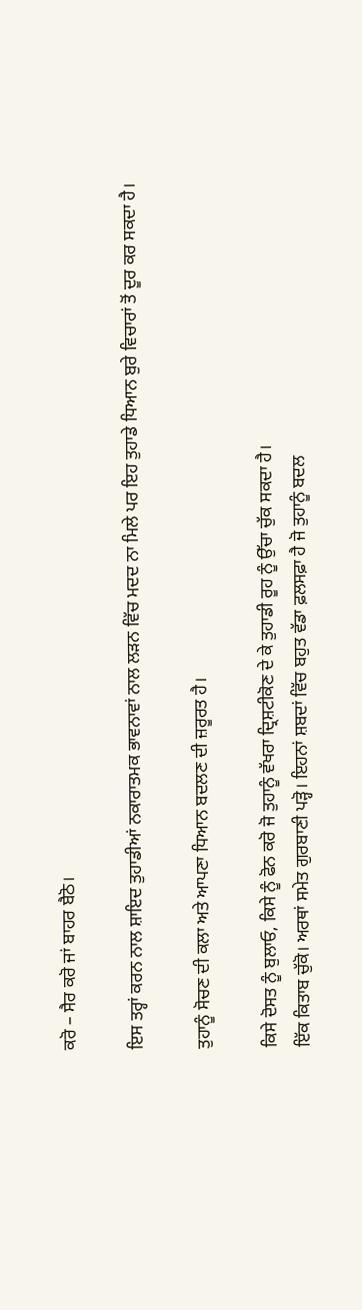ਕਰੋ – ਸੈਰ ਕਰੋ ਜਾਂ ਬਾਹਰ ਬੈਠੋ।

ਇਸ ਤਰ੍ਹਾਂ ਕਰਨ ਨਾਲ ਸ਼ਾਇਦ ਤੁਹਾਡੀਆਂ ਨਕਾਰਾਤਮਕ ਭਾਵਨਾਵਾਂ ਨਾਲ ਲੜਨ ਵਿੱਚ ਮਦਦ ਨਾ ਮਿਲੇ ਪਰ ਇਹ ਤੁਹਾਡੇ ਧਿਆਨ ਬੁਰੇ ਵਿਚਾਰਾਂ ਤੋਂ ਦੂਰ ਕਰ ਸਕਦਾ ਹੈ।

ਤੁਹਾਨੂੰ ਸੋਚਣ ਦੀ ਕਲਾ ਅਤੇ ਆਪਣਾ ਧਿਆਨ ਬਦਲਣ ਦੀ ਜ਼ਰੂਰਤ ਹੈ।

ਕਿਸੇ ਦੋਸਤ ਨੂੰ ਬੁਲਾਓ, ਕਿਸੇ ਨੂੰ ਫੋਨ ਕਰੋ ਜੋ ਤੁਹਾਨੂੰ ਵੱਖਰਾ ਦ੍ਰਿਸ਼ਟੀਕੋਣ ਦੇ ਕੇ ਤੁਹਾਡੀ ਰੂਹ ਨੂੰ ਉੱਚਾ ਚੁੱਕ ਸਕਦਾ ਹੈ।
ਇੱਕ ਕਿਤਾਬ ਚੁੱਕੋ। ਅਰਥਾਂ ਸਮੇਤ ਗੁਰਬਾਣੀ ਪੜ੍ਹੋ। ਇਹਨਾਂ ਸ਼ਬਦਾਂ ਵਿੱਚ ਬਹੁਤ ਵੱਡਾ ਫ਼ਲਸਫ਼ਾ ਹੈ ਜੋ ਤੁਹਾਨੂੰ ਬਦਲ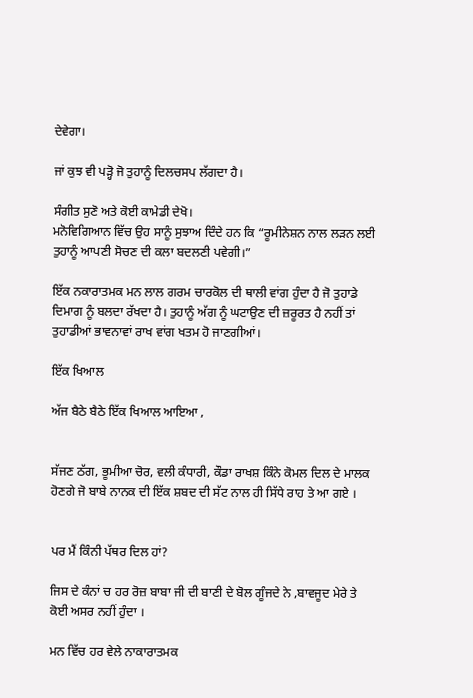ਦੇਵੇਗਾ।

ਜਾਂ ਕੁਝ ਵੀ ਪੜ੍ਹੋ ਜੋ ਤੁਹਾਨੂੰ ਦਿਲਚਸਪ ਲੱਗਦਾ ਹੈ।

ਸੰਗੀਤ ਸੁਣੋ ਅਤੇ ਕੋਈ ਕਾਮੇਡੀ ਦੇਖੋ।
ਮਨੋਵਿਗਿਆਨ ਵਿੱਚ ਉਹ ਸਾਨੂੰ ਸੁਝਾਅ ਦਿੰਦੇ ਹਨ ਕਿ “ਰੂਮੀਨੇਸ਼ਨ ਨਾਲ ਲੜਨ ਲਈ ਤੁਹਾਨੂੰ ਆਪਣੀ ਸੋਚਣ ਦੀ ਕਲਾ ਬਦਲਣੀ ਪਵੇਗੀ।”

ਇੱਕ ਨਕਾਰਾਤਮਕ ਮਨ ਲਾਲ ਗਰਮ ਚਾਰਕੋਲ ਦੀ ਥਾਲੀ ਵਾਂਗ ਹੁੰਦਾ ਹੈ ਜੋ ਤੁਹਾਡੇ ਦਿਮਾਗ ਨੂੰ ਬਲਦਾ ਰੱਖਦਾ ਹੈ। ਤੁਹਾਨੂੰ ਅੱਗ ਨੂੰ ਘਟਾਉਣ ਦੀ ਜ਼ਰੂਰਤ ਹੈ ਨਹੀਂ ਤਾਂ ਤੁਹਾਡੀਆਂ ਭਾਵਨਾਵਾਂ ਰਾਖ ਵਾਂਗ ਖਤਮ ਹੋ ਜਾਣਗੀਆਂ।

ਇੱਕ ਖਿਆਲ

ਅੱਜ ਬੈਠੇ ਬੈਠੇ ਇੱਕ ਖਿਆਲ ਆਇਆ ,


ਸੱਜਣ ਠੱਗ, ਭੂਮੀਆ ਚੋਰ, ਵਲੀ ਕੰਧਾਰੀ, ਕੌਡਾ ਰਾਖਸ਼ ਕਿੰਨੇ ਕੋਮਲ ਦਿਲ ਦੇ ਮਾਲਕ ਹੋਣਗੇ ਜੋ ਬਾਬੇ ਨਾਨਕ ਦੀ ਇੱਕ ਸ਼ਬਦ ਦੀ ਸੱਟ ਨਾਲ ਹੀ ਸਿੱਧੇ ਰਾਹ ਤੇ ਆ ਗਏ ।


ਪਰ ਮੈਂ ਕਿੰਨੀ ਪੱਥਰ ਦਿਲ ਹਾਂ?

ਜਿਸ ਦੇ ਕੰਨਾਂ ਚ ਹਰ ਰੋਜ਼ ਬਾਬਾ ਜੀ ਦੀ ਬਾਣੀ ਦੇ ਬੋਲ ਗੂੰਜਦੇ ਨੇ ,ਬਾਵਜੂਦ ਮੇਰੇ ਤੇ ਕੋਈ ਅਸਰ ਨਹੀਂ ਹੁੰਦਾ ।

ਮਨ ਵਿੱਚ ਹਰ ਵੇਲੇ ਨਾਕਾਰਾਤਮਕ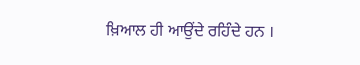ਖ਼ਿਆਲ ਹੀ ਆਉਂਦੇ ਰਹਿੰਦੇ ਹਨ ।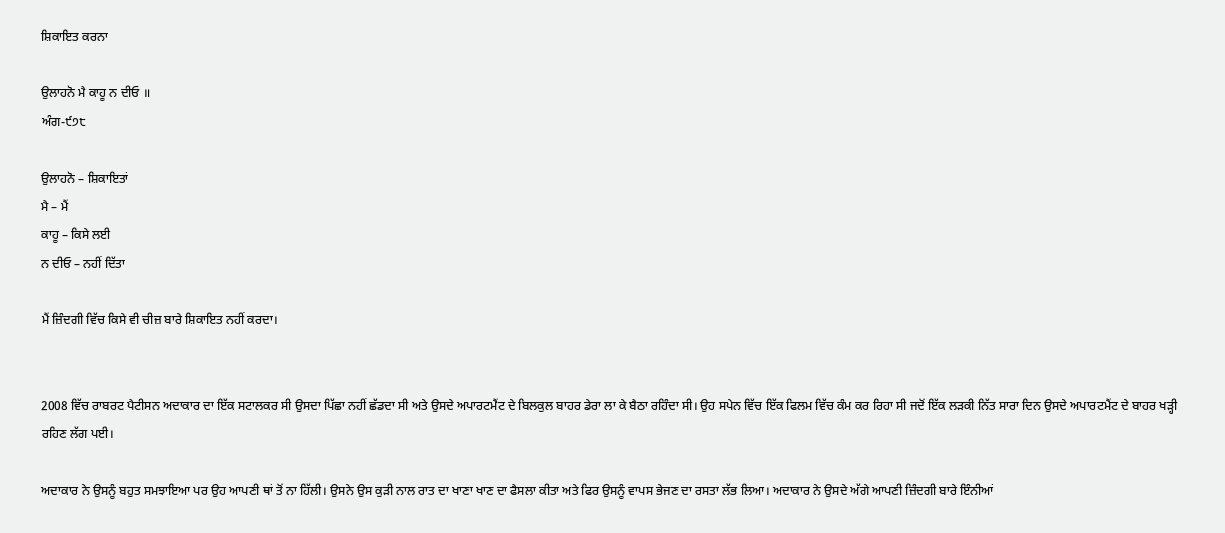ਸ਼ਿਕਾਇਤ ਕਰਨਾ

ਉਲਾਹਨੋ ਮੈ ਕਾਹੂ ਨ ਦੀਓ ॥
ਅੰਗ-੯੭੮

ਉਲਾਹਨੋ – ਸ਼ਿਕਾਇਤਾਂ
ਮੈ – ਮੈਂ
ਕਾਹੂ – ਕਿਸੇ ਲਈ
ਨ ਦੀਓ – ਨਹੀਂ ਦਿੱਤਾ

ਮੈਂ ਜ਼ਿੰਦਗੀ ਵਿੱਚ ਕਿਸੇ ਵੀ ਚੀਜ਼ ਬਾਰੇ ਸ਼ਿਕਾਇਤ ਨਹੀਂ ਕਰਦਾ।


2008 ਵਿੱਚ ਰਾਬਰਟ ਪੈਟੀਸਨ ਅਦਾਕਾਰ ਦਾ ਇੱਕ ਸਟਾਲਕਰ ਸੀ ਉਸਦਾ ਪਿੱਛਾ ਨਹੀਂ ਛੱਡਦਾ ਸੀ ਅਤੇ ਉਸਦੇ ਅਪਾਰਟਮੈਂਟ ਦੇ ਬਿਲਕੁਲ ਬਾਹਰ ਡੇਰਾ ਲਾ ਕੇ ਬੈਠਾ ਰਹਿੰਦਾ ਸੀ। ਉਹ ਸਪੇਨ ਵਿੱਚ ਇੱਕ ਫਿਲਮ ਵਿੱਚ ਕੰਮ ਕਰ ਰਿਹਾ ਸੀ ਜਦੋਂ ਇੱਕ ਲੜਕੀ ਨਿੱਤ ਸਾਰਾ ਦਿਨ ਉਸਦੇ ਅਪਾਰਟਮੈਂਟ ਦੇ ਬਾਹਰ ਖੜ੍ਹੀ ਰਹਿਣ ਲੱਗ ਪਈ।

ਅਦਾਕਾਰ ਨੇ ਉਸਨੂੰ ਬਹੁਤ ਸਮਝਾਇਆ ਪਰ ਉਹ ਆਪਣੀ ਥਾਂ ਤੋਂ ਨਾ ਹਿੱਲੀ। ਉਸਨੇ ਉਸ ਕੁੜੀ ਨਾਲ ਰਾਤ ਦਾ ਖਾਣਾ ਖਾਣ ਦਾ ਫੈਸਲਾ ਕੀਤਾ ਅਤੇ ਫਿਰ ਉਸਨੂੰ ਵਾਪਸ ਭੇਜਣ ਦਾ ਰਸਤਾ ਲੱਭ ਲਿਆ। ਅਦਾਕਾਰ ਨੇ ਉਸਦੇ ਅੱਗੇ ਆਪਣੀ ਜ਼ਿੰਦਗੀ ਬਾਰੇ ਇੰਨੀਆਂ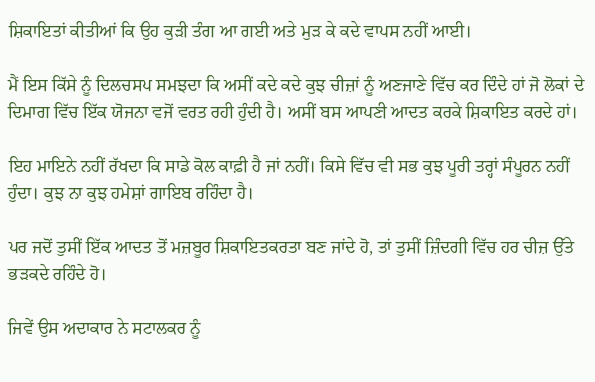ਸ਼ਿਕਾਇਤਾਂ ਕੀਤੀਆਂ ਕਿ ਉਹ ਕੁੜੀ ਤੰਗ ਆ ਗਈ ਅਤੇ ਮੁੜ ਕੇ ਕਦੇ ਵਾਪਸ ਨਹੀਂ ਆਈ।

ਮੈਂ ਇਸ ਕਿੱਸੇ ਨੂੰ ਦਿਲਚਸਪ ਸਮਝਦਾ ਕਿ ਅਸੀਂ ਕਦੇ ਕਦੇ ਕੁਝ ਚੀਜ਼ਾਂ ਨੂੰ ਅਣਜਾਣੇ ਵਿੱਚ ਕਰ ਦਿੰਦੇ ਹਾਂ ਜੋ ਲੋਕਾਂ ਦੇ ਦਿਮਾਗ ਵਿੱਚ ਇੱਕ ਯੋਜਨਾ ਵਜੋਂ ਵਰਤ ਰਹੀ ਹੁੰਦੀ ਹੈ। ਅਸੀਂ ਬਸ ਆਪਣੀ ਆਦਤ ਕਰਕੇ ਸ਼ਿਕਾਇਤ ਕਰਦੇ ਹਾਂ।

ਇਹ ਮਾਇਨੇ ਨਹੀਂ ਰੱਖਦਾ ਕਿ ਸਾਡੇ ਕੋਲ ਕਾਫ਼ੀ ਹੈ ਜਾਂ ਨਹੀਂ। ਕਿਸੇ ਵਿੱਚ ਵੀ ਸਭ ਕੁਝ ਪੂਰੀ ਤਰ੍ਹਾਂ ਸੰਪੂਰਨ ਨਹੀਂ ਹੁੰਦਾ। ਕੁਝ ਨਾ ਕੁਝ ਹਮੇਸ਼ਾਂ ਗਾਇਬ ਰਹਿੰਦਾ ਹੈ।

ਪਰ ਜਦੋਂ ਤੁਸੀਂ ਇੱਕ ਆਦਤ ਤੋਂ ਮਜ਼ਬੂਰ ਸ਼ਿਕਾਇਤਕਰਤਾ ਬਣ ਜਾਂਦੇ ਹੋ, ਤਾਂ ਤੁਸੀਂ ਜ਼ਿੰਦਗੀ ਵਿੱਚ ਹਰ ਚੀਜ਼ ਉੱਤੇ ਭੜਕਦੇ ਰਹਿੰਦੇ ਹੋ।

ਜਿਵੇਂ ਉਸ ਅਦਾਕਾਰ ਨੇ ਸਟਾਲਕਰ ਨੂੰ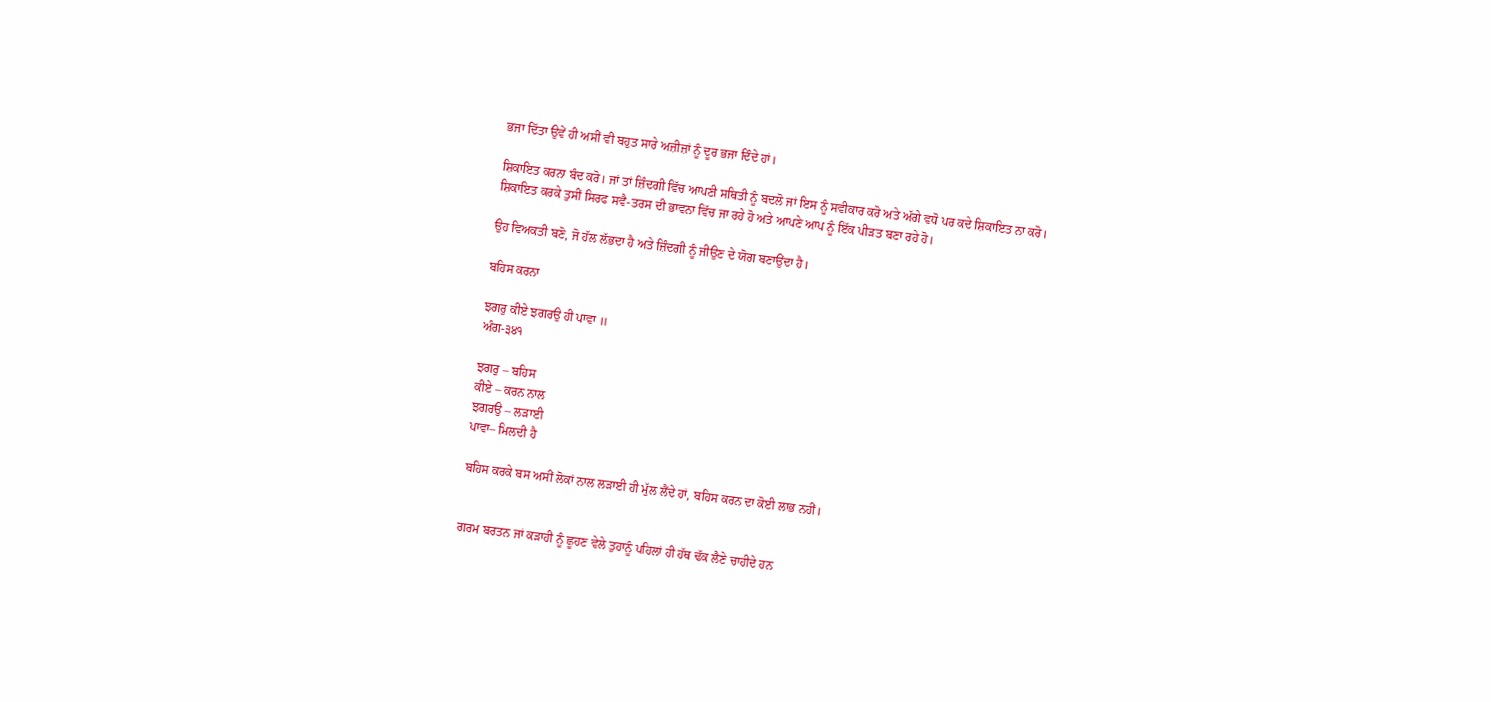ਭਜਾ ਦਿੱਤਾ ਉਵੇਂ ਹੀ ਅਸੀਂ ਵੀ ਬਹੁਤ ਸਾਰੇ ਅਜ਼ੀਜ਼ਾਂ ਨੂੰ ਦੂਰ ਭਜਾ ਦਿੰਦੇ ਹਾਂ।

ਸ਼ਿਕਾਇਤ ਕਰਨਾ ਬੰਦ ਕਰੋ। ਜਾਂ ਤਾਂ ਜ਼ਿੰਦਗੀ ਵਿੱਚ ਆਪਣੀ ਸਥਿਤੀ ਨੂੰ ਬਦਲੋ ਜਾਂ ਇਸ ਨੂੰ ਸਵੀਕਾਰ ਕਰੋ ਅਤੇ ਅੱਗੇ ਵਧੋ ਪਰ ਕਦੇ ਸ਼ਿਕਾਇਤ ਨਾ ਕਰੋ।
ਸ਼ਿਕਾਇਤ ਕਰਕੇ ਤੁਸੀਂ ਸਿਰਫ ਸਵੈ-ਤਰਸ ਦੀ ਭਾਵਨਾ ਵਿੱਚ ਜਾ ਰਹੇ ਹੋ ਅਤੇ ਆਪਣੇ ਆਪ ਨੂੰ ਇੱਕ ਪੀੜਤ ਬਣਾ ਰਹੇ ਹੋ।

ਉਹ ਵਿਅਕਤੀ ਬਣੋ, ਜੋ ਹੱਲ ਲੱਭਦਾ ਹੈ ਅਤੇ ਜ਼ਿੰਦਗੀ ਨੂੰ ਜੀਉਣ ਦੇ ਯੋਗ ਬਣਾਉਂਦਾ ਹੈ।

ਬਹਿਸ ਕਰਨਾ

ਝਗਰੁ ਕੀਏ ਝਗਰਉ ਹੀ ਪਾਵਾ ॥
ਅੰਗ-੩੪੧

ਝਗਰੁ – ਬਹਿਸ
ਕੀਏ – ਕਰਨ ਨਾਲ
ਝਗਰਉ – ਲੜਾਈ
ਪਾਵਾ– ਮਿਲਦੀ ਹੈ

ਬਹਿਸ ਕਰਕੇ ਬਸ ਅਸੀਂ ਲੋਕਾਂ ਨਾਲ ਲੜਾਈ ਹੀ ਮੁੱਲ ਲੈਂਦੇ ਹਾਂ, ਬਹਿਸ ਕਰਨ ਦਾ ਕੋਈ ਲਾਭ ਨਹੀਂ।


ਗਰਮ ਬਰਤਨ ਜਾਂ ਕੜਾਹੀ ਨੂੰ ਛੂਹਣ ਵੇਲੇ ਤੁਹਾਨੂੰ ਪਹਿਲਾਂ ਹੀ ਹੱਥ ਢੱਕ ਲੈਣੇ ਚਾਹੀਦੇ ਹਨ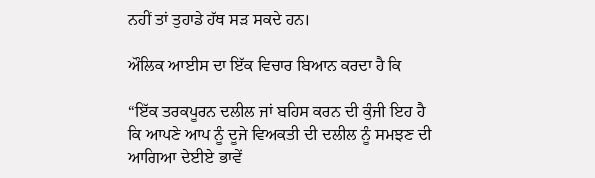ਨਹੀਂ ਤਾਂ ਤੁਹਾਡੇ ਹੱਥ ਸੜ ਸਕਦੇ ਹਨ।

ਔਲਿਕ ਆਈਸ ਦਾ ਇੱਕ ਵਿਚਾਰ ਬਿਆਨ ਕਰਦਾ ਹੈ ਕਿ

“ਇੱਕ ਤਰਕਪੂਰਨ ਦਲੀਲ ਜਾਂ ਬਹਿਸ ਕਰਨ ਦੀ ਕੁੰਜੀ ਇਹ ਹੈ ਕਿ ਆਪਣੇ ਆਪ ਨੂੰ ਦੂਜੇ ਵਿਅਕਤੀ ਦੀ ਦਲੀਲ ਨੂੰ ਸਮਝਣ ਦੀ ਆਗਿਆ ਦੇਈਏ ਭਾਵੇਂ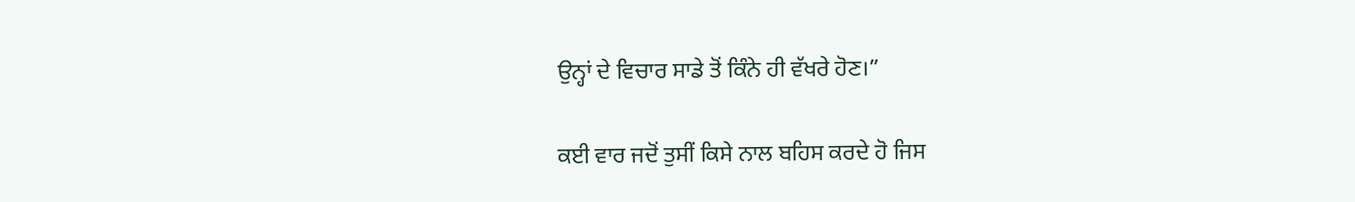ਉਨ੍ਹਾਂ ਦੇ ਵਿਚਾਰ ਸਾਡੇ ਤੋਂ ਕਿੰਨੇ ਹੀ ਵੱਖਰੇ ਹੋਣ।”

ਕਈ ਵਾਰ ਜਦੋਂ ਤੁਸੀਂ ਕਿਸੇ ਨਾਲ ਬਹਿਸ ਕਰਦੇ ਹੋ ਜਿਸ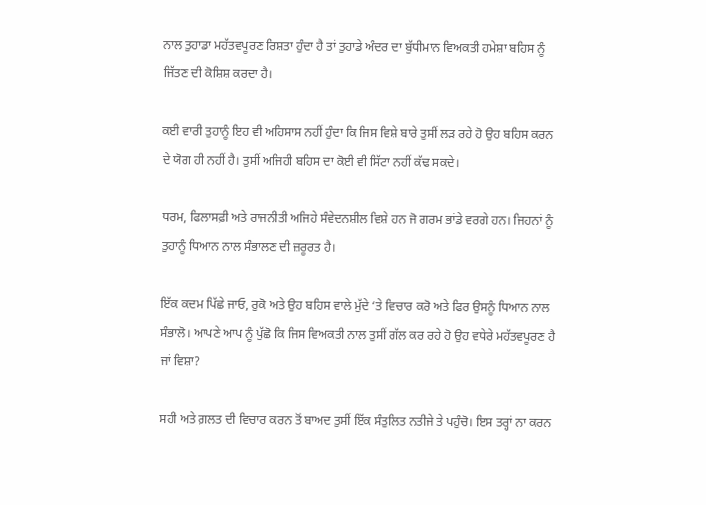ਨਾਲ ਤੁਹਾਡਾ ਮਹੱਤਵਪੂਰਣ ਰਿਸ਼ਤਾ ਹੁੰਦਾ ਹੈ ਤਾਂ ਤੁਹਾਡੇ ਅੰਦਰ ਦਾ ਬੁੱਧੀਮਾਨ ਵਿਅਕਤੀ ਹਮੇਸ਼ਾ ਬਹਿਸ ਨੂੰ ਜਿੱਤਣ ਦੀ ਕੋਸ਼ਿਸ਼ ਕਰਦਾ ਹੈ।

ਕਈ ਵਾਰੀ ਤੁਹਾਨੂੰ ਇਹ ਵੀ ਅਹਿਸਾਸ ਨਹੀਂ ਹੁੰਦਾ ਕਿ ਜਿਸ ਵਿਸ਼ੇ ਬਾਰੇ ਤੁਸੀਂ ਲੜ ਰਹੇ ਹੋ ਉਹ ਬਹਿਸ ਕਰਨ ਦੇ ਯੋਗ ਹੀ ਨਹੀਂ ਹੈ। ਤੁਸੀਂ ਅਜਿਹੀ ਬਹਿਸ ਦਾ ਕੋਈ ਵੀ ਸਿੱਟਾ ਨਹੀਂ ਕੱਢ ਸਕਦੇ।

ਧਰਮ, ਫਿਲਾਸਫ਼ੀ ਅਤੇ ਰਾਜਨੀਤੀ ਅਜਿਹੇ ਸੰਵੇਦਨਸ਼ੀਲ ਵਿਸ਼ੇ ਹਨ ਜੋ ਗਰਮ ਭਾਂਡੇ ਵਰਗੇ ਹਨ। ਜਿਹਨਾਂ ਨੂੰ ਤੁਹਾਨੂੰ ਧਿਆਨ ਨਾਲ ਸੰਭਾਲਣ ਦੀ ਜ਼ਰੂਰਤ ਹੈ।

ਇੱਕ ਕਦਮ ਪਿੱਛੇ ਜਾਓ, ਰੁਕੋ ਅਤੇ ਉਹ ਬਹਿਸ ਵਾਲੇ ਮੁੱਦੇ ‘ਤੇ ਵਿਚਾਰ ਕਰੋ ਅਤੇ ਫਿਰ ਉਸਨੂੰ ਧਿਆਨ ਨਾਲ ਸੰਭਾਲੋ। ਆਪਣੇ ਆਪ ਨੂੰ ਪੁੱਛੋ ਕਿ ਜਿਸ ਵਿਅਕਤੀ ਨਾਲ ਤੁਸੀਂ ਗੱਲ ਕਰ ਰਹੇ ਹੋ ਉਹ ਵਧੇਰੇ ਮਹੱਤਵਪੂਰਣ ਹੈ ਜਾਂ ਵਿਸ਼ਾ?

ਸਹੀ ਅਤੇ ਗ਼ਲਤ ਦੀ ਵਿਚਾਰ ਕਰਨ ਤੋਂ ਬਾਅਦ ਤੁਸੀਂ ਇੱਕ ਸੰਤੁਲਿਤ ਨਤੀਜੇ ਤੇ ਪਹੁੰਚੋ। ਇਸ ਤਰ੍ਹਾਂ ਨਾ ਕਰਨ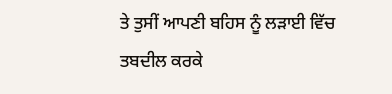ਤੇ ਤੁਸੀਂ ਆਪਣੀ ਬਹਿਸ ਨੂੰ ਲੜਾਈ ਵਿੱਚ ਤਬਦੀਲ ਕਰਕੇ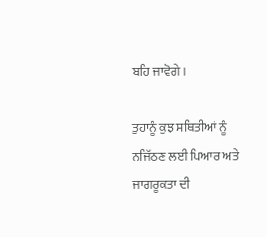ਬਹਿ ਜਾਵੋਗੇ।

ਤੁਹਾਨੂੰ ਕੁਝ ਸਥਿਤੀਆਂ ਨੂੰ ਨਜਿੱਠਣ ਲਈ ਪਿਆਰ ਅਤੇ ਜਾਗਰੂਕਤਾ ਦੀ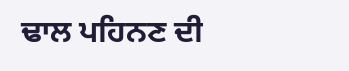ਢਾਲ ਪਹਿਨਣ ਦੀ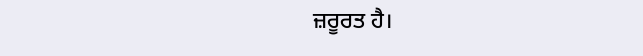ਜ਼ਰੂਰਤ ਹੈ।